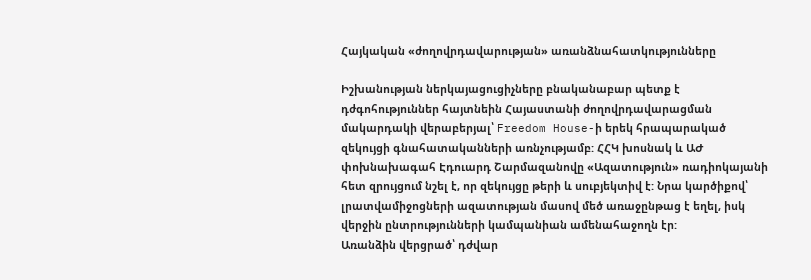Հայկական «ժողովրդավարության» առանձնահատկությունները

Իշխանության ներկայացուցիչները բնականաբար պետք է դժգոհություններ հայտնեին Հայաստանի ժողովրդավարացման մակարդակի վերաբերյալ՝ Freedom House-ի երեկ հրապարակած զեկույցի գնահատականների առնչությամբ: ՀՀԿ խոսնակ և ԱԺ փոխնախագահ Էդուարդ Շարմազանովը «Ազատություն» ռադիոկայանի հետ զրույցում նշել է, որ զեկույցը թերի և սուբյեկտիվ է: Նրա կարծիքով՝ լրատվամիջոցների ազատության մասով մեծ առաջընթաց է եղել, իսկ վերջին ընտրությունների կամպանիան ամենահաջողն էր:
Առանձին վերցրած՝ դժվար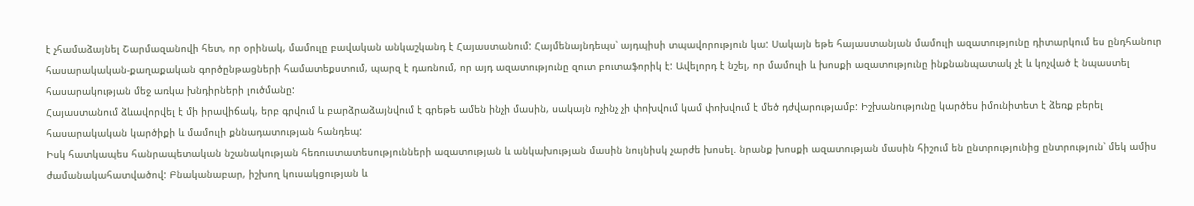է չհամաձայնել Շարմազանովի հետ, որ օրինակ, մամուլը բավական անկաշկանդ է Հայաստանում: Հայմենայնդեպս՝ այդպիսի տպավորություն կա: Սակայն եթե հայաստանյան մամուլի ազատությունը դիտարկում ես ընդհանուր հասարակական-քաղաքական գործընթացների համատեքստում, պարզ է դառնում, որ այդ ազատությունը զուտ բուտաֆորիկ է: Ավելորդ է նշել, որ մամուլի և խոսքի ազատությունը ինքնանպատակ չէ և կոչված է նպաստել հասարակության մեջ առկա խնդիրների լուծմանը:
Հայաստանում ձևավորվել է մի իրավիճակ, երբ գրվում և բարձրաձայնվում է գրեթե ամեն ինչի մասին, սակայն ոչինչ չի փոխվում կամ փոխվում է մեծ դժվարությամբ: Իշխանությունը կարծես իմունիտետ է ձեռք բերել հասարակական կարծիքի և մամուլի քննադատության հանդեպ:
Իսկ հատկապես հանրապետական նշանակության հեռուստատեսությունների ազատության և անկախության մասին նույնիսկ չարժե խոսել. նրանք խոսքի ազատության մասին հիշում են ընտրությունից ընտրություն՝ մեկ ամիս ժամանակահատվածով: Բնականաբար, իշխող կուսակցության և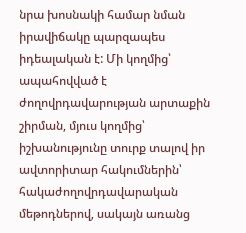նրա խոսնակի համար նման իրավիճակը պարզապես իդեալական է: Մի կողմից՝ ապահովված է ժողովրդավարության արտաքին շիրման, մյուս կողմից՝ իշխանությունը տուրք տալով իր ավտորիտար հակումներին՝ հակաժողովրդավարական մեթոդներով, սակայն առանց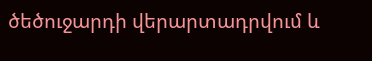ծեծուջարդի վերարտադրվում և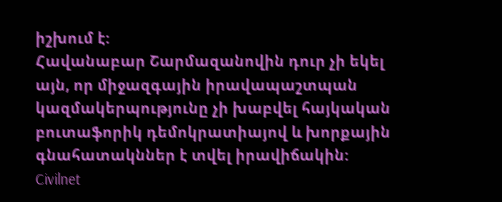իշխում է:
Հավանաբար Շարմազանովին դուր չի եկել այն, որ միջազգային իրավապաշտպան կազմակերպությունը չի խաբվել հայկական բուտաֆորիկ դեմոկրատիայով և խորքային գնահատակններ է տվել իրավիճակին:
Civilnet